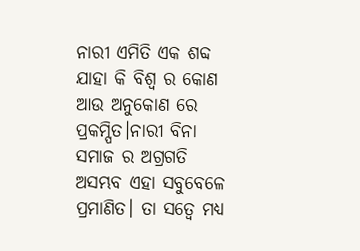ନାରୀ ଏମିତି ଏକ ଶବ୍ଦ ଯାହା କି ବିଶ୍ୱ ର କୋଣ ଆଉ ଅନୁକୋଣ ରେ ପ୍ରକମ୍ପିତ।ନାରୀ ବିନା ସମାଜ ର ଅଗ୍ରଗତି ଅସମ୍ଭବ ଏହା ସବୁବେଳେ ପ୍ରମାଣିତ। ତା ସତ୍ୱେ ମଧ୍ୟ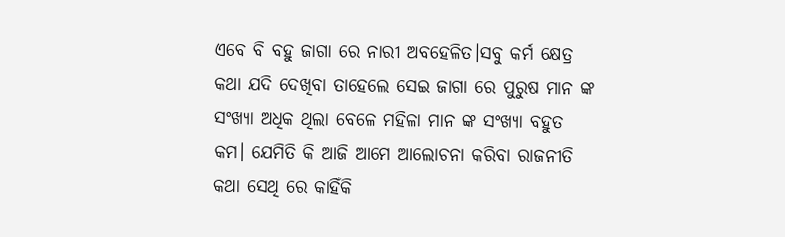ଏବେ ବି ବହୁ ଜାଗା ରେ ନାରୀ ଅବହେଳିତ।ସବୁ କର୍ମ କ୍ଷେତ୍ର କଥା ଯଦି ଦେଖିବା ତାହେଲେ ସେଇ ଜାଗା ରେ ପୁରୁଷ ମାନ ଙ୍କ ସଂଖ୍ୟା ଅଧିକ ଥିଲା ବେଳେ ମହିଳା ମାନ ଙ୍କ ସଂଖ୍ୟା ବହୁତ କମ। ଯେମିତି କି ଆଜି ଆମେ ଆଲୋଚନା କରିବା ରାଜନୀତି
କଥା ସେଥି ରେ କାହିଁକି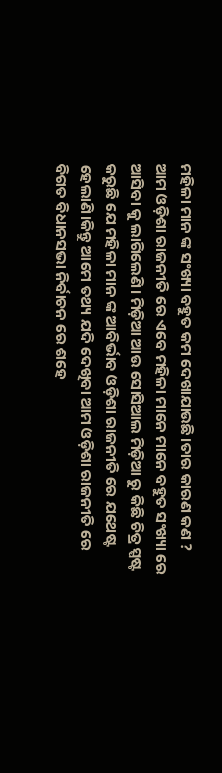ମହିଳା ମାନ ଙ୍କ ସଂଖ୍ୟା ବହୁତ କମ ଦେଖାଯାଉଛି।ତାର କାରଣ କଣ ?
ଆମ ଓଡ଼ିଶା ରାଜନୀତି ରେ ଏବେ ମହିଳା ମାନେ ମାନେ ବହୁତ ସଂଖ୍ୟା ରେ ଆସିବା କୁ ଲାଗିଲେଣି। ମିଡ଼ିଆ ଆଉ ସୋସିଆଲ ମିଡ଼ିଆ ରୁ କିଛି ଚିତ୍ର ସ୍ପଷ୍ଟ କରୁଛି ଯେ ମହିଳା ମାନ ଙ୍କ ଆବିର୍ଭାବ ଓଡ଼ିଶା ରାଜନୀତି ରେ ଯଥେଷ୍ଟ ହେଲାଣି।କିନ୍ତୁ ଆମେ ତଥ୍ୟ ଯଦି ଦେଖିବା ଆମ ଓଡ଼ିଶା ରାଜନୀତି ରେ ବିଗତ ବିଧାନସଭା ନିର୍ବାଚନ ରେ ଶହେ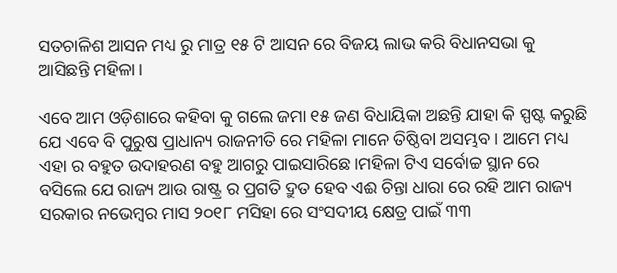ସତଚାଳିଶ ଆସନ ମଧ୍ୟ ରୁ ମାତ୍ର ୧୫ ଟି ଆସନ ରେ ବିଜୟ ଲାଭ କରି ବିଧାନସଭା କୁ ଆସିଛନ୍ତି ମହିଳା।

ଏବେ ଆମ ଓଡ଼ିଶାରେ କହିବା କୁ ଗଲେ ଜମା ୧୫ ଜଣ ବିଧାୟିକା ଅଛନ୍ତି ଯାହା କି ସ୍ପଷ୍ଟ କରୁଛି ଯେ ଏବେ ବି ପୁରୁଷ ପ୍ରାଧାନ୍ୟ ରାଜନୀତି ରେ ମହିଳା ମାନେ ତିଷ୍ଠିବl ଅସମ୍ଭବ। ଆମେ ମଧ୍ୟ ଏହା ର ବହୁତ ଉଦାହରଣ ବହୁ ଆଗରୁ ପାଇସାରିଛେ।ମହିଳା ଟିଏ ସର୍ବୋଚ୍ଚ ସ୍ଥାନ ରେ ବସିଲେ ଯେ ରାଜ୍ୟ ଆଉ ରାଷ୍ଟ୍ର ର ପ୍ରଗତି ଦ୍ରୁତ ହେବ ଏଈ ଚିନ୍ତା ଧାରା ରେ ରହି ଆମ ରାଜ୍ୟ ସରକାର ନଭେମ୍ବର ମାସ ୨୦୧୮ ମସିହା ରେ ସଂସଦୀୟ କ୍ଷେତ୍ର ପାଇଁ ୩୩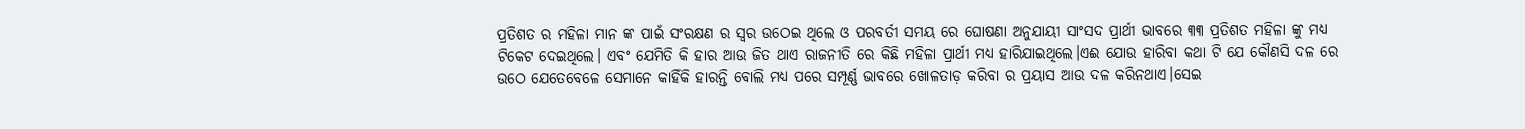ପ୍ରତିଶତ ର ମହିଳା ମାନ ଙ୍କ ପାଇଁ ସଂରକ୍ଷଣ ର ସ୍ୱର ଉଠେଇ ଥିଲେ ଓ ପରବର୍ତୀ ସମୟ ରେ ଘୋଷଣା ଅନୁଯାୟୀ ସାଂସଦ ପ୍ରାର୍ଥୀ ଭାବରେ ୩୩ ପ୍ରତିଶତ ମହିଳା ଙ୍କୁ ମଧ୍ୟ ଟିକେଟ ଦେଇଥିଲେ। ଏବଂ ଯେମିତି କି ହାର ଆଉ ଜିତ ଥାଏ ରାଜନୀତି ରେ କିଛି ମହିଳା ପ୍ରାର୍ଥୀ ମଧ୍ୟ ହାରିଯାଇଥିଲେ।ଏଈ ଯୋଉ ହାରିବା କଥା ଟି ଯେ କୌଣସି ଦଳ ରେ ଉଠେ ଯେତେବେଳେ ସେମାନେ କାହିଁକି ହାରନ୍ତି ବୋଲି ମଧ୍ୟ ପରେ ସମ୍ପୂର୍ଣ୍ଣ ଭାବରେ ଖୋଳତାଡ଼ କରିବା ର ପ୍ରୟାସ ଆଉ ଦଳ କରିନଥାଏ।ସେଇ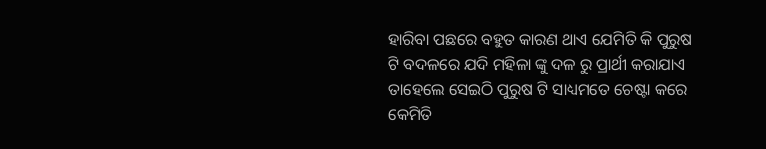ହାରିବା ପଛରେ ବହୁତ କାରଣ ଥାଏ ଯେମିତି କି ପୁରୁଷ ଟି ବଦଳରେ ଯଦି ମହିଳା ଙ୍କୁ ଦଳ ରୁ ପ୍ରାର୍ଥୀ କରାଯାଏ ତାହେଲେ ସେଇଠି ପୁରୁଷ ଟି ସାଧ୍ୟମତେ ଚେଷ୍ଟା କରେ କେମିତି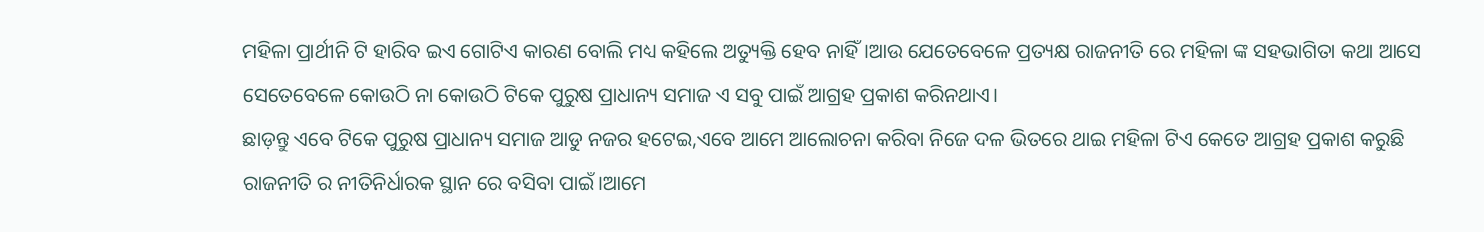ମହିଳା ପ୍ରାର୍ଥୀନି ଟି ହାରିବ ଇଏ ଗୋଟିଏ କାରଣ ବୋଲି ମଧ୍ୟ କହିଲେ ଅତ୍ୟୁକ୍ତି ହେବ ନାହିଁ।ଆଉ ଯେତେବେଳେ ପ୍ରତ୍ୟକ୍ଷ ରାଜନୀତି ରେ ମହିଳା ଙ୍କ ସହଭାଗିତା କଥା ଆସେ ସେତେବେଳେ କୋଉଠି ନା କୋଉଠି ଟିକେ ପୁରୁଷ ପ୍ରାଧାନ୍ୟ ସମାଜ ଏ ସବୁ ପାଇଁ ଆଗ୍ରହ ପ୍ରକାଶ କରିନଥାଏ।
ଛାଡ଼ନ୍ତୁ ଏବେ ଟିକେ ପୁରୁଷ ପ୍ରାଧାନ୍ୟ ସମାଜ ଆଡୁ ନଜର ହଟେଇ,ଏବେ ଆମେ ଆଲୋଚନା କରିବା ନିଜେ ଦଳ ଭିତରେ ଥାଇ ମହିଳା ଟିଏ କେତେ ଆଗ୍ରହ ପ୍ରକାଶ କରୁଛି ରାଜନୀତି ର ନୀତିନିର୍ଧାରକ ସ୍ଥାନ ରେ ବସିବା ପାଇଁ।ଆମେ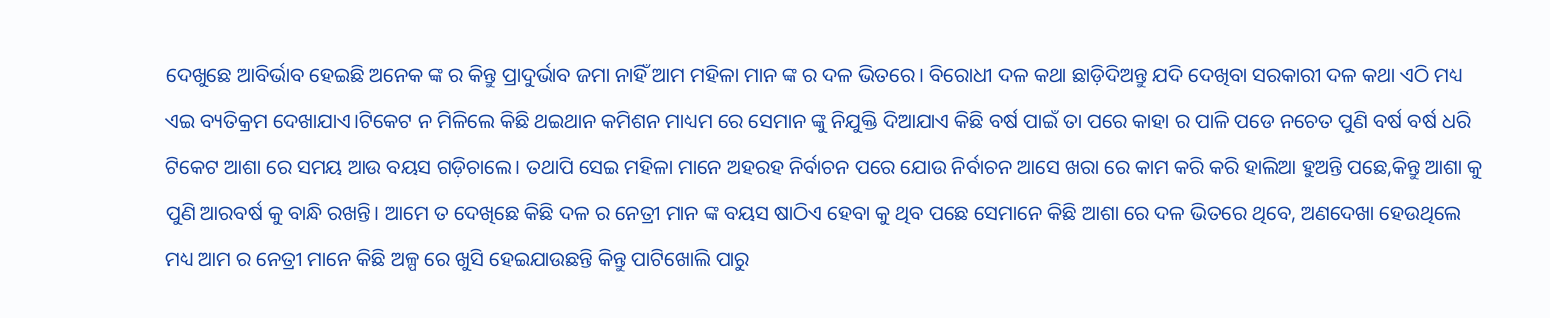ଦେଖୁଛେ ଆବିର୍ଭାବ ହେଇଛି ଅନେକ ଙ୍କ ର କିନ୍ତୁ ପ୍ରାଦୁର୍ଭାବ ଜମା ନାହିଁ ଆମ ମହିଳା ମାନ ଙ୍କ ର ଦଳ ଭିତରେ। ବିରୋଧୀ ଦଳ କଥା ଛାଡ଼ିଦିଅନ୍ତୁ ଯଦି ଦେଖିବା ସରକାରୀ ଦଳ କଥା ଏଠି ମଧ୍ୟ ଏଇ ବ୍ୟତିକ୍ରମ ଦେଖାଯାଏ।ଟିକେଟ ନ ମିଳିଲେ କିଛି ଥଇଥାନ କମିଶନ ମାଧ୍ୟମ ରେ ସେମାନ ଙ୍କୁ ନିଯୁକ୍ତି ଦିଆଯାଏ କିଛି ବର୍ଷ ପାଇଁ ତା ପରେ କାହା ର ପାଳି ପଡେ ନଚେତ ପୁଣି ବର୍ଷ ବର୍ଷ ଧରି ଟିକେଟ ଆଶା ରେ ସମୟ ଆଉ ବୟସ ଗଡ଼ିଚାଲେ। ତଥାପି ସେଇ ମହିଳା ମାନେ ଅହରହ ନିର୍ବାଚନ ପରେ ଯୋଉ ନିର୍ବାଚନ ଆସେ ଖରା ରେ କାମ କରି କରି ହାଲିଆ ହୁଅନ୍ତି ପଛେ,କିନ୍ତୁ ଆଶା କୁ ପୁଣି ଆରବର୍ଷ କୁ ବାନ୍ଧି ରଖନ୍ତି। ଆମେ ତ ଦେଖିଛେ କିଛି ଦଳ ର ନେତ୍ରୀ ମାନ ଙ୍କ ବୟସ ଷାଠିଏ ହେବା କୁ ଥିବ ପଛେ ସେମାନେ କିଛି ଆଶା ରେ ଦଳ ଭିତରେ ଥିବେ, ଅଣଦେଖା ହେଉଥିଲେ ମଧ୍ୟ ଆମ ର ନେତ୍ରୀ ମାନେ କିଛି ଅଳ୍ପ ରେ ଖୁସି ହେଇଯାଉଛନ୍ତି କିନ୍ତୁ ପାଟିଖୋଲି ପାରୁ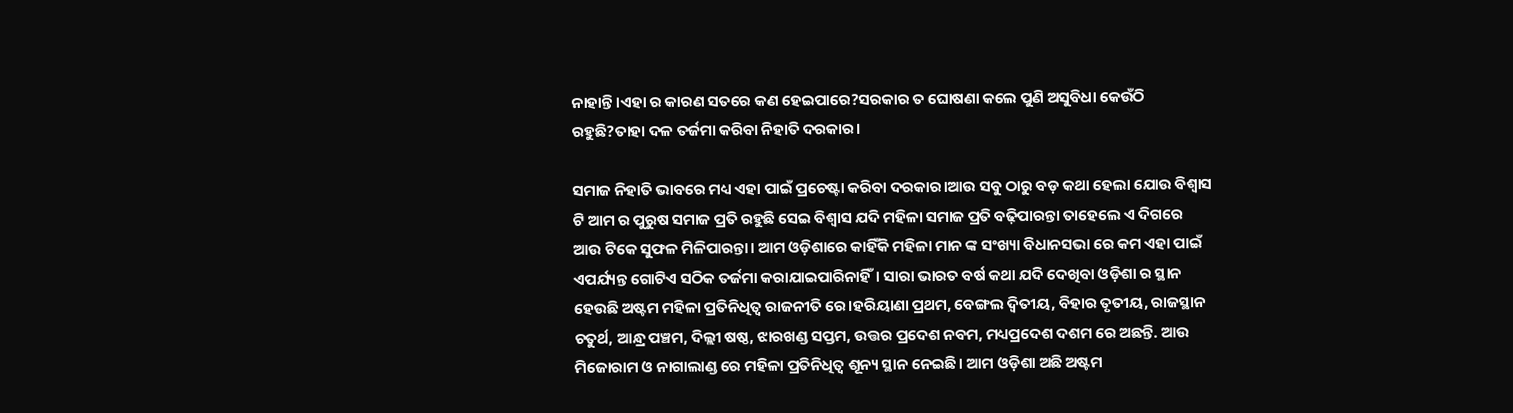ନାହାନ୍ତି।ଏହା ର କାରଣ ସତରେ କଣ ହେଇପାରେ?ସରକାର ତ ଘୋଷଣା କଲେ ପୁଣି ଅସୁବିଧା କେଉଁଠି ରହୁଛି?ତାହା ଦଳ ତର୍ଜମା କରିବା ନିହାତି ଦରକାର।

ସମାଜ ନିହାତି ଭାବରେ ମଧ୍ୟ ଏହା ପାଇଁ ପ୍ରଚେଷ୍ଟା କରିବା ଦରକାର।ଆଉ ସବୁ ଠାରୁ ବଡ଼ କଥା ହେଲା ଯୋଉ ବିଶ୍ୱାସ ଟି ଆମ ର ପୁରୁଷ ସମାଜ ପ୍ରତି ରହୁଛି ସେଇ ବିଶ୍ୱାସ ଯଦି ମହିଳା ସମାଜ ପ୍ରତି ବଢ଼ିପାରନ୍ତା ତାହେଲେ ଏ ଦିଗରେ ଆଉ ଟିକେ ସୁଫଳ ମିଳିପାରନ୍ତା। ଆମ ଓଡ଼ିଶାରେ କାହିଁକି ମହିଳା ମାନ ଙ୍କ ସଂଖ୍ୟା ବିଧାନସଭା ରେ କମ ଏହା ପାଇଁ ଏପର୍ଯ୍ୟନ୍ତ ଗୋଟିଏ ସଠିକ ତର୍ଜମା କରାଯାଇପାରିନାହିଁ। ସାରା ଭାରତ ବର୍ଷ କଥା ଯଦି ଦେଖିବା ଓଡ଼ିଶା ର ସ୍ଥାନ ହେଉଛି ଅଷ୍ଟମ ମହିଳା ପ୍ରତିନିଧିତ୍ୱ ରାଜନୀତି ରେ।ହରିୟାଣା ପ୍ରଥମ, ବେଙ୍ଗଲ ଦ୍ୱିତୀୟ, ବିହାର ତୃତୀୟ, ରାଜସ୍ଥାନ ଚତୁର୍ଥ, ଆନ୍ଧ୍ର ପଞ୍ଚମ, ଦିଲ୍ଲୀ ଷଷ୍ଠ, ଝାରଖଣ୍ଡ ସପ୍ତମ, ଉତ୍ତର ପ୍ରଦେଶ ନବମ, ମଧ୍ୟପ୍ରଦେଶ ଦଶମ ରେ ଅଛନ୍ତି. ଆଉ ମିଜୋରାମ ଓ ନାଗାଲାଣ୍ଡ ରେ ମହିଳା ପ୍ରତିନିଧିତ୍ୱ ଶୂନ୍ୟ ସ୍ଥାନ ନେଇଛି। ଆମ ଓଡ଼ିଶା ଅଛି ଅଷ୍ଟମ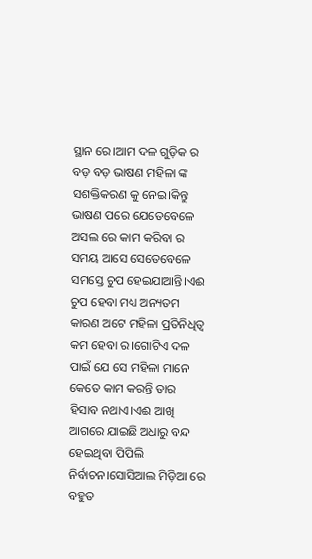ସ୍ଥାନ ରେ।ଆମ ଦଳ ଗୁଡ଼ିକ ର ବଡ଼ ବଡ଼ ଭାଷଣ ମହିଳା ଙ୍କ ସଶକ୍ତିକରଣ କୁ ନେଇ।କିନ୍ତୁ ଭାଷଣ ପରେ ଯେତେବେଳେ ଅସଲ ରେ କାମ କରିବା ର ସମୟ ଆସେ ସେତେବେଳେ ସମସ୍ତେ ଚୁପ ହେଇଯାଆନ୍ତି।ଏଈ ଚୁପ ହେବା ମଧ୍ୟ ଅନ୍ୟତମ କାରଣ ଅଟେ ମହିଳା ପ୍ରତିନିଧିତ୍ୱ କମ ହେବା ର।ଗୋଟିଏ ଦଳ ପାଇଁ ଯେ ସେ ମହିଳା ମାନେ କେତେ କାମ କରନ୍ତି ତାର ହିସାବ ନଥାଏ।ଏଈ ଆଖି ଆଗରେ ଯାଇଛି ଅଧାରୁ ବନ୍ଦ ହେଇଥିବା ପିପିଲି ନିର୍ବାଚନ।ସୋସିଆଲ ମିଡ଼ିଆ ରେ ବହୁତ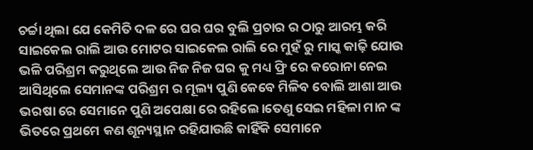ଚର୍ଚ୍ଚା ଥିଲା ଯେ କେମିତି ଦଳ ରେ ଘର ଘର ବୁଲି ପ୍ରଚାର ର ଠାରୁ ଆରମ୍ଭ କରି ସାଇକେଲ ରାଲି ଆଉ ମୋଟର ସାଇକେଲ ରାଲି ରେ ମୁହଁ ରୁ ମାସ୍କ କାଢ଼ି ଯୋଉ ଭଳି ପରିଶ୍ରମ କରୁଥିଲେ ଆଉ ନିଜ ନିଜ ଘର କୁ ମଧ୍ୟ ଫ୍ରି ରେ କରୋନା ନେଇ ଆସିଥିଲେ ସେମାନଙ୍କ ପରିଶ୍ରମ ର ମୂଲ୍ୟ ପୁଣି କେବେ ମିଳିବ ବୋଲି ଆଶା ଆଉ ଭରଷା ରେ ସେମାନେ ପୁଣି ଅପେକ୍ଷା ରେ ରହିଲେ।ତେଣୁ ସେଇ ମହିଳା ମାନ ଙ୍କ ଭିତରେ ପ୍ରଥମେ କଣ ଶୂନ୍ୟସ୍ଥାନ ରହିଯାଉଛି କାହିଁକି ସେମାନେ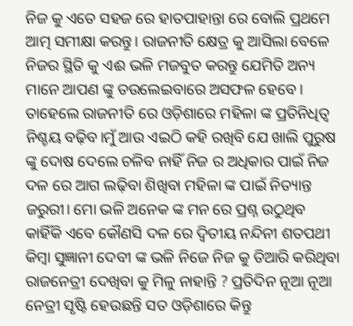ନିଜ କୁ ଏତେ ସହଜ ରେ ହାତପାହାନ୍ତା ରେ ବୋଲି ପ୍ରଥମେ ଆତ୍ମ ସମୀକ୍ଷା କରନ୍ତୁ। ରାଜନୀତି କ୍ଷେତ୍ର କୁ ଆସିଲା ବେଳେ ନିଜର ସ୍ଥିତି କୁ ଏଈ ଭଳି ମଜବୁତ କରନ୍ତୁ ଯେମିତି ଅନ୍ୟ ମାନେ ଆପଣ ଙ୍କୁ ତଉଲେଇବାରେ ଅସଫଳ ହେବେ।
ତାହେଲେ ରାଜନୀତି ରେ ଓଡ଼ିଶାରେ ମହିଳା ଙ୍କ ପ୍ରତିନିଧିତ୍ୱ ନିଶ୍ଚୟ ବଢ଼ିବ।ମୁଁ ଆଉ ଏଇଠି କହି ରଖିବି ଯେ ଖାଲି ପୁରୁଷ ଙ୍କୁ ଦୋଷ ଦେଲେ ଚଳିବ ନାହିଁ ନିଜ ର ଅଧିକାର ପାଇଁ ନିଜ ଦଳ ରେ ଆଗ ଲଢ଼ିବା ଶିଖିବା ମହିଳା ଙ୍କ ପାଇଁ ନିତ୍ୟାନ୍ତ ଜରୁରୀ। ମୋ ଭଳି ଅନେକ ଙ୍କ ମନ ରେ ପ୍ରଶ୍ନ ଉଠୁଥିବ କାହିଁକି ଏବେ କୌଣସି ଦଳ ରେ ଦ୍ୱିତୀୟ ନନ୍ଦିନୀ ଶତପଥୀ କିମ୍ୱା ସୁଜ୍ଞାନୀ ଦେବୀ ଙ୍କ ଭଳି ନିଜେ ନିଜ କୁ ତିଆରି କରିଥିବା ରାଜନେତ୍ରୀ ଦେଖିବା କୁ ମିଳୁ ନାହାନ୍ତି ? ପ୍ରତିଦିନ ନୂଆ ନୂଆ ନେତ୍ରୀ ସୃଷ୍ଟି ହେଉଛନ୍ତି ସତ ଓଡ଼ିଶାରେ କିନ୍ତୁ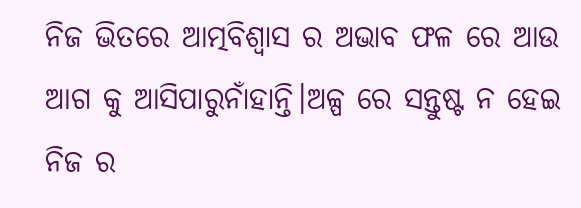ନିଜ ଭିତରେ ଆତ୍ମବିଶ୍ଵାସ ର ଅଭାବ ଫଳ ରେ ଆଉ ଆଗ କୁ ଆସିପାରୁନାଁହାନ୍ତି।ଅଳ୍ପ ରେ ସନ୍ତୁଷ୍ଟ ନ ହେଇ ନିଜ ର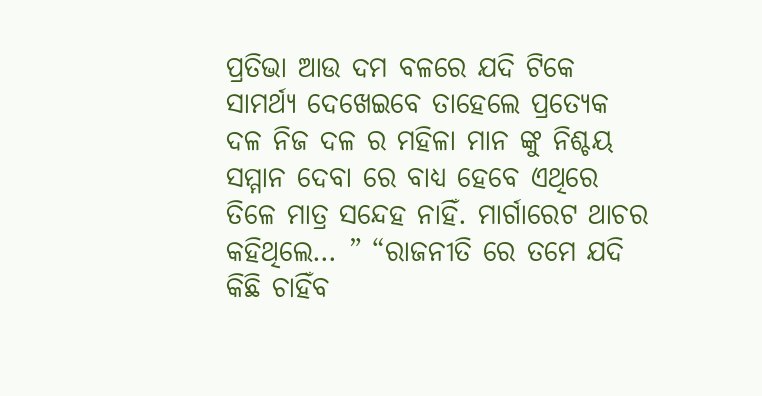ପ୍ରତିଭା ଆଉ ଦମ ବଳରେ ଯଦି ଟିକେ ସାମର୍ଥ୍ୟ ଦେଖେଇବେ ତାହେଲେ ପ୍ରତ୍ୟେକ ଦଳ ନିଜ ଦଳ ର ମହିଳା ମାନ ଙ୍କୁ ନିଶ୍ଚୟ ସମ୍ମାନ ଦେବା ରେ ବାଧ୍ୟ ହେବେ ଏଥିରେ ତିଳେ ମାତ୍ର ସନ୍ଦେହ ନାହିଁ. ମାର୍ଗାରେଟ ଥାଚର କହିଥିଲେ… ” “ରାଜନୀତି ରେ ତମେ ଯଦି କିଛି ଚାହିଁବ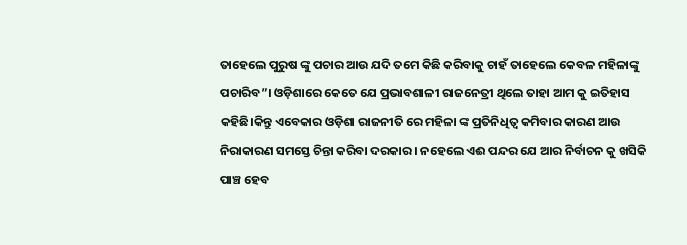ତାହେଲେ ପୁରୁଷ ଙ୍କୁ ପଚାର ଆଉ ଯଦି ତମେ କିଛି କରିବାକୁ ଚାହଁ ତାହେଲେ କେବଳ ମହିଳାଙ୍କୁ ପଚାରିବ”। ଓଡ଼ିଶାରେ କେତେ ଯେ ପ୍ରଭାବଶାଳୀ ରାଜନେତ୍ରୀ ଥିଲେ ତାହା ଆମ କୁ ଇତିହାସ କହିଛି।କିନ୍ତୁ ଏବେକାର ଓଡ଼ିଶା ରାଜନୀତି ରେ ମହିଳା ଙ୍କ ପ୍ରତିନିଧିତ୍ୱ କମିବାର କାରଣ ଆଉ ନିରାକାରଣ ସମସ୍ତେ ଚିନ୍ତା କରିବା ଦରକାର । ନହେଲେ ଏଈ ପନ୍ଦର ଯେ ଆର ନିର୍ବାଚନ କୁ ଖସିକି ପାଞ୍ଚ ହେବ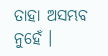ତାହା ଅସମ୍ଭବ ନୁହେଁ ।